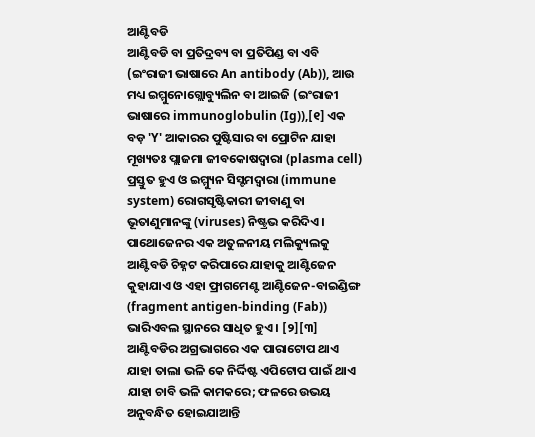ଆଣ୍ଟିବଡି
ଆଣ୍ଟିବଡି ବା ପ୍ରତିଦ୍ରବ୍ୟ ବା ପ୍ରତିପିଣ୍ଡ ବା ଏବି (ଇଂରାଜୀ ଭାଷାରେ An antibody (Ab)), ଆଉ ମଧ୍ୟ ଇମ୍ମୁନୋଗ୍ଲୋବ୍ୟୁଲିନ ବା ଆଇଜି (ଇଂରାଜୀ ଭାଷାରେ immunoglobulin (Ig)),[୧] ଏକ ବଡ଼ 'Y' ଆକାରର ପୁଷ୍ଟିସାର ବା ପ୍ରୋଟିନ ଯାହା ମୂଖ୍ୟତଃ ପ୍ଲାଜମା ଜୀବକୋଷଦ୍ୱାରା (plasma cell) ପ୍ରସ୍ତୁତ ହୁଏ ଓ ଇମ୍ମ୍ୟୁନ ସିସ୍ଟମଦ୍ୱାରା (immune system) ରୋଗସୃଷ୍ଟିକାରୀ ଜୀବାଣୁ ବା ଭୂତାଣୁମାନଙ୍କୁ (viruses) ନିଷ୍ଟ୍ରଭ କରିଦିଏ ।
ପାଥୋଜେନର ଏକ ଅତୁଳନୀୟ ମଲିକ୍ୟୁଲକୁ ଆଣ୍ଟିବଡି ଚିହ୍ନଟ କରିପାରେ ଯାହାକୁ ଆଣ୍ଟିଜେନ କୁହାଯାଏ ଓ ଏହା ଫ୍ରାଗମେଣ୍ଟ ଆଣ୍ଟିଜେନ-ବାଇଣ୍ଡିଙ୍ଗ (fragment antigen-binding (Fab)) ଭାରିଏବଲ ସ୍ଥାନରେ ସାଧିତ ହୁଏ । [୨][୩] ଆଣ୍ଟିବଡିର ଅଗ୍ରଭାଗରେ ଏକ ପାରାଟୋପ ଥାଏ ଯାହା ତାଲା ଭଳି କେ ନିର୍ଦ୍ଦିଷ୍ଟ ଏପିଟୋପ ପାଇଁ ଥାଏ ଯାହା ଚାବି ଭଳି କାମକରେ; ଫଳରେ ଉଭୟ ଅନୁବନ୍ଧିତ ହୋଇଯାଆନ୍ତି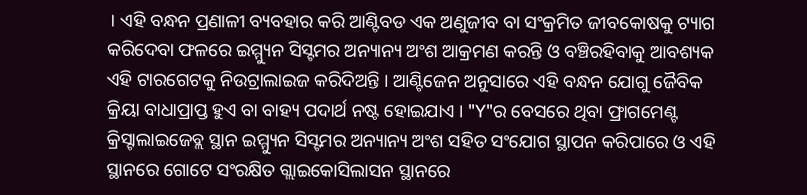। ଏହି ବନ୍ଧନ ପ୍ରଣାଳୀ ବ୍ୟବହାର କରି ଆଣ୍ଟିବଡ ଏକ ଅଣୁଜୀବ ବା ସଂକ୍ରମିତ ଜୀବକୋଷକୁ ଟ୍ୟାଗ କରିଦେବା ଫଳରେ ଇମ୍ମ୍ୟୁନ ସିସ୍ଟମର ଅନ୍ୟାନ୍ୟ ଅଂଶ ଆକ୍ରମଣ କରନ୍ତି ଓ ବଞ୍ଚିରହିବାକୁ ଆବଶ୍ୟକ ଏହି ଟାରଗେଟକୁ ନିଉଟ୍ରାଲାଇଜ କରିଦିଅନ୍ତି । ଆଣ୍ଟିଜେନ ଅନୁସାରେ ଏହି ବନ୍ଧନ ଯୋଗୁ ଜୈବିକ କ୍ରିୟା ବାଧାପ୍ରାପ୍ତ ହୁଏ ବା ବାହ୍ୟ ପଦାର୍ଥ ନଷ୍ଟ ହୋଇଯାଏ । "Y"ର ବେସରେ ଥିବା ଫ୍ରାଗମେଣ୍ଟ କ୍ରିସ୍ଟାଲାଇଜେବ୍ଲ ସ୍ଥାନ ଇମ୍ମ୍ୟୁନ ସିସ୍ଟମର ଅନ୍ୟାନ୍ୟ ଅଂଶ ସହିତ ସଂଯୋଗ ସ୍ଥାପନ କରିପାରେ ଓ ଏହି ସ୍ଥାନରେ ଗୋଟେ ସଂରକ୍ଷିତ ଗ୍ଲାଇକୋସିଲାସନ ସ୍ଥାନରେ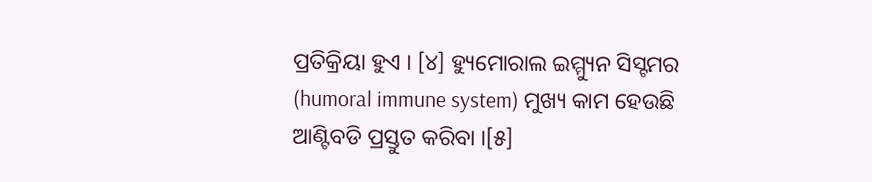ପ୍ରତିକ୍ରିୟା ହୁଏ । [୪] ହ୍ୟୁମୋରାଲ ଇମ୍ମ୍ୟୁନ ସିସ୍ଟମର (humoral immune system) ମୁଖ୍ୟ କାମ ହେଉଛି ଆଣ୍ଟିବଡି ପ୍ରସ୍ତୁତ କରିବା ।[୫]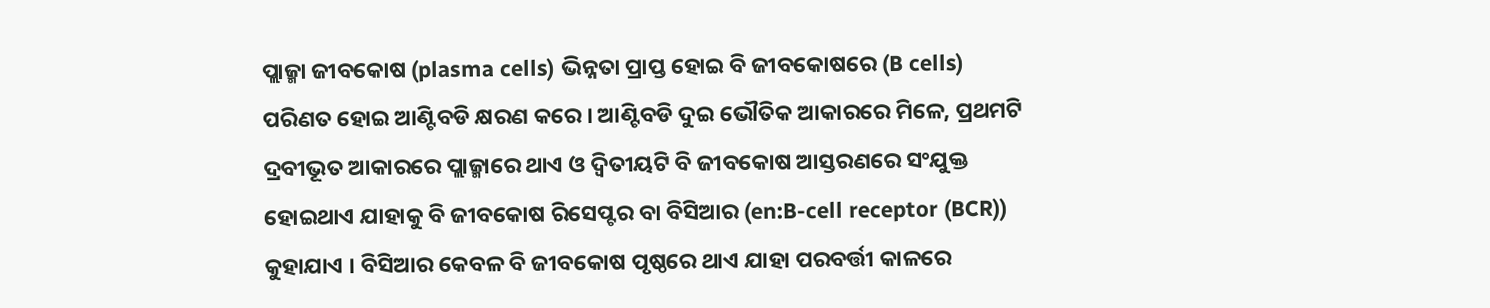ପ୍ଲାଜ୍ମା ଜୀବକୋଷ (plasma cells) ଭିନ୍ନତା ପ୍ରାପ୍ତ ହୋଇ ବି ଜୀବକୋଷରେ (B cells) ପରିଣତ ହୋଇ ଆଣ୍ଟିବଡି କ୍ଷରଣ କରେ । ଆଣ୍ଟିବଡି ଦୁଇ ଭୌତିକ ଆକାରରେ ମିଳେ, ପ୍ରଥମଟି ଦ୍ରବୀଭୂତ ଆକାରରେ ପ୍ଲାଜ୍ମାରେ ଥାଏ ଓ ଦ୍ୱିତୀୟଟି ବି ଜୀବକୋଷ ଆସ୍ତରଣରେ ସଂଯୁକ୍ତ ହୋଇଥାଏ ଯାହାକୁ ବି ଜୀବକୋଷ ରିସେପ୍ଟର ବା ବିସିଆର (en:B-cell receptor (BCR)) କୁହାଯାଏ । ବିସିଆର କେବଳ ବି ଜୀବକୋଷ ପୃଷ୍ଠରେ ଥାଏ ଯାହା ପରବର୍ତ୍ତୀ କାଳରେ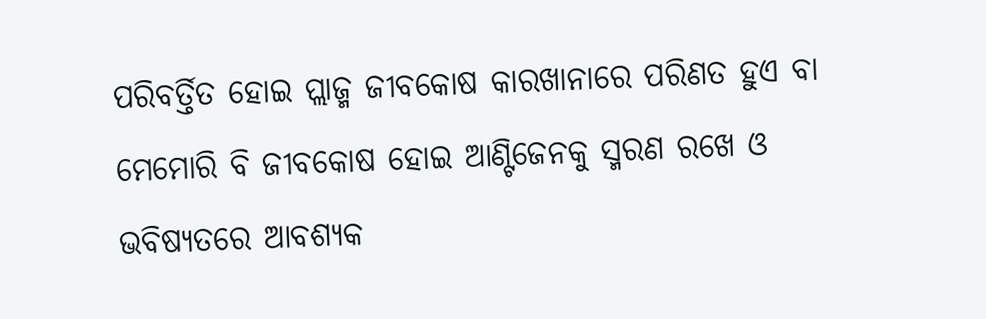ପରିବର୍ତ୍ତିତ ହୋଇ ପ୍ଲାଜ୍ମ ଜୀବକୋଷ କାରଖାନାରେ ପରିଣତ ହୁଏ ବା ମେମୋରି ବି ଜୀବକୋଷ ହୋଇ ଆଣ୍ଟିଜେନକୁ ସ୍ମରଣ ରଖେ ଓ ଭବିଷ୍ୟତରେ ଆବଶ୍ୟକ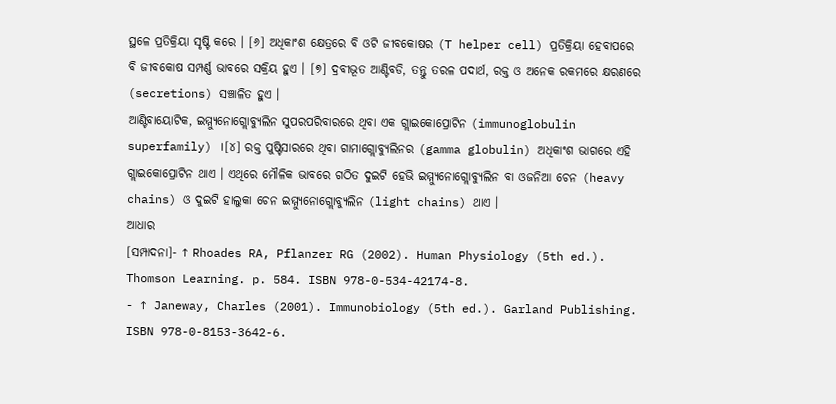ସ୍ଥଳେ ପ୍ରତିକ୍ରିୟା ସୃଷ୍ଟି କରେ । [୬] ଅଧିକାଂଶ କ୍ଷେତ୍ରରେ ବି ଓଟି ଜୀବକୋଷର (T helper cell) ପ୍ରତିକ୍ରିୟା ହେବାପରେ ବି ଜୀବକୋଷ ସମ୍ପର୍ଣ୍ଣ ଭାବରେ ସକ୍ରିୟ ହୁଏ । [୭] ଦ୍ରବୀଭୂତ ଆଣ୍ଟିବଡି, ତନ୍ତୁ ତରଳ ପଦାର୍ଥ, ରକ୍ତ ଓ ଅନେକ ରକମରେ କ୍ଷରଣରେ (secretions) ସଞ୍ଚାଳିତ ହୁଏ ।
ଆଣ୍ଟିବାୟୋଟିକ, ଇମ୍ମ୍ୟୁନୋଗ୍ଲୋବ୍ୟୁଲିନ ସୁପରପରିବାରରେ ଥିବା ଏକ ଗ୍ଲାଇକୋପ୍ରୋଟିନ (immunoglobulin superfamily) ।[୪] ରକ୍ତ ପୁଷ୍ଟିସାରରେ ଥିବା ଗାମାଗ୍ଲୋବ୍ୟୁଲିନର (gamma globulin) ଅଧିକାଂଶ ଭାଗରେ ଏହି ଗ୍ଲାଇକୋପ୍ରୋଟିନ ଥାଏ । ଏଥିରେ ମୌଳିକ ଭାବରେ ଗଠିତ ଦୁଇଟି ହେଭି ଇମ୍ମ୍ୟୁନୋଗ୍ଲୋବ୍ୟୁଲିନ ବା ଓଜନିଆ ଚେନ (heavy chains) ଓ ଦୁଇଟି ହାଲୁକା ଚେନ ଇମ୍ମ୍ୟୁନୋଗ୍ଲୋବ୍ୟୁଲିନ (light chains) ଥାଏ ।
ଆଧାର
[ସମ୍ପାଦନା]- ↑ Rhoades RA, Pflanzer RG (2002). Human Physiology (5th ed.). Thomson Learning. p. 584. ISBN 978-0-534-42174-8.
- ↑ Janeway, Charles (2001). Immunobiology (5th ed.). Garland Publishing. ISBN 978-0-8153-3642-6.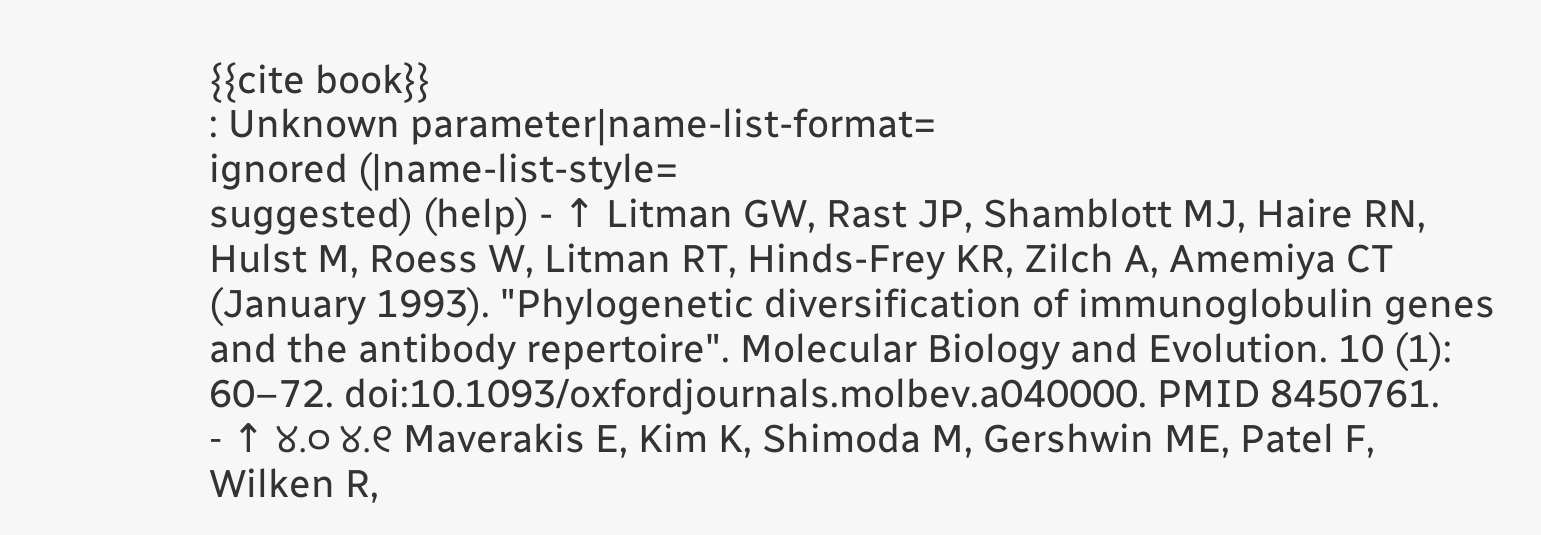{{cite book}}
: Unknown parameter|name-list-format=
ignored (|name-list-style=
suggested) (help) - ↑ Litman GW, Rast JP, Shamblott MJ, Haire RN, Hulst M, Roess W, Litman RT, Hinds-Frey KR, Zilch A, Amemiya CT (January 1993). "Phylogenetic diversification of immunoglobulin genes and the antibody repertoire". Molecular Biology and Evolution. 10 (1): 60–72. doi:10.1093/oxfordjournals.molbev.a040000. PMID 8450761.
- ↑ ୪.୦ ୪.୧ Maverakis E, Kim K, Shimoda M, Gershwin ME, Patel F, Wilken R,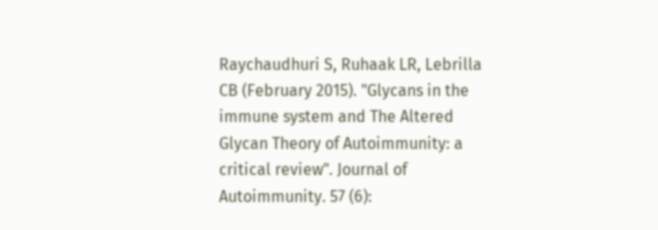Raychaudhuri S, Ruhaak LR, Lebrilla CB (February 2015). "Glycans in the immune system and The Altered Glycan Theory of Autoimmunity: a critical review". Journal of Autoimmunity. 57 (6):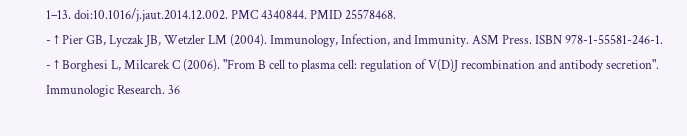1–13. doi:10.1016/j.jaut.2014.12.002. PMC 4340844. PMID 25578468.
- ↑ Pier GB, Lyczak JB, Wetzler LM (2004). Immunology, Infection, and Immunity. ASM Press. ISBN 978-1-55581-246-1.
- ↑ Borghesi L, Milcarek C (2006). "From B cell to plasma cell: regulation of V(D)J recombination and antibody secretion". Immunologic Research. 36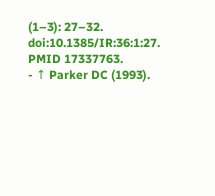(1–3): 27–32. doi:10.1385/IR:36:1:27. PMID 17337763.
- ↑ Parker DC (1993).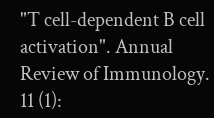"T cell-dependent B cell activation". Annual Review of Immunology. 11 (1):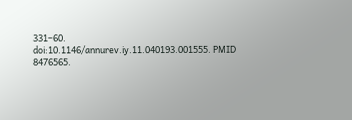331–60. doi:10.1146/annurev.iy.11.040193.001555. PMID 8476565.